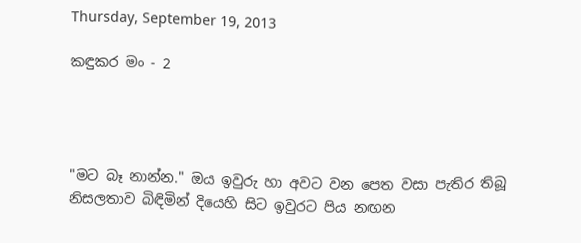Thursday, September 19, 2013

කඳුකර මං - 2




"මට බෑ නාන්න." ඔය ඉවුරු හා අවට වන පෙත වසා පැතිර තිබූ නිසලතාව බිඳිමින් දියෙහි සිට ඉවුරට පිය නඟන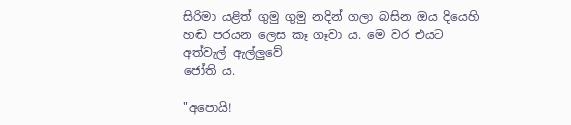සිරිමා යළිත් ගුමු ගුමු නදින් ගලා බසින ඔය දියෙහි හඬ පරයන ලෙස කෑ ගෑවා ය. මෙ වර එයට අත්වැල් ඇල්ලුවේ
ජෝති ය.

"අපොයි!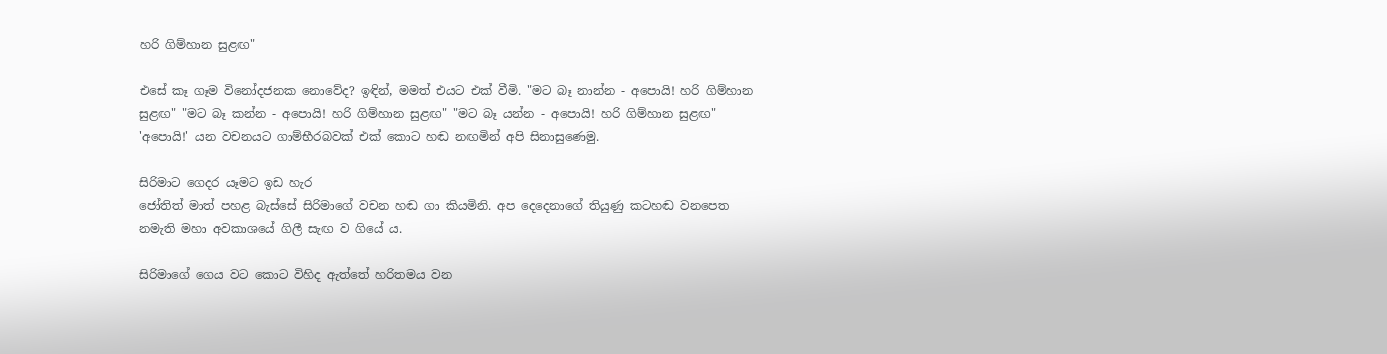හරි ගිම්හාන සුළඟ"

එසේ කෑ ගෑම විනෝදජනක නොවේද? ඉඳින්, මමත් එයට එක් වීමි. "මට බෑ නාන්න - අපොයි! හරි ගිම්හාන සුළඟ" "මට බෑ කන්න - අපොයි! හරි ගිම්හාන සුළඟ" "මට බෑ යන්න - අපොයි! හරි ගිම්හාන සුළඟ" 'අපොයි!' යන වචනයට ගාම්භීරබවක් එක් කොට හඬ නඟමින් අපි සිනාසුණෙමු.

සිරිමාට ගෙදර යෑමට ඉඩ හැර
ජෝතිත් මාත් පහළ බැස්සේ සිරිමාගේ වචන හඬ ගා කියමිනි. අප දෙදෙනාගේ තියුණු කටහඬ වනපෙත නමැති මහා අවකාශයේ ගිලී සැඟ ව ගියේ ය.

සිරිමාගේ ගෙය වට කොට විහිද ඇත්තේ හරිතමය වන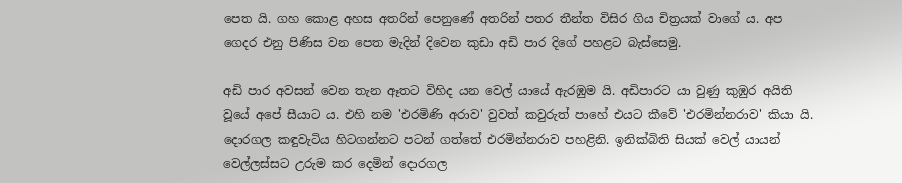පෙත යි. ගහ කොළ අහස අතරින් පෙනුණේ අතරින් පතර තීන්ත විසිර ගිය චිත්‍රයක් වාගේ ය. අප ගෙදර එනු පිණිස වන පෙත මැදින් දිවෙන කුඩා අඩි පාර දිගේ පහළට බැස්සෙමු.

අඩි පාර අවසන් වෙන තැන ඈතට විහිද යන වෙල් යායේ ඇරඹුම යි. අඩිපාරට යා වුණු කුඹුර අයිති වූයේ අපේ සීයාට ය. එහි නම 'එරමිණි අරාව' වුවත් කවුරුත් පාහේ එයට කීවේ 'එරමින්නරාව' කියා යි. දොරගල කඳුවැටිය හිටගන්නට පටන් ගත්තේ එරමින්නරාව පහළිනි. ඉනික්බිති සියක් වෙල් යායන් වෙල්ලස්සට උරුම කර දෙමින් දොරගල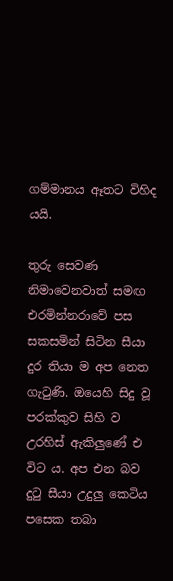ගම්මානය ඈතට විහිද යයි.

තුරු සෙවණ නිමාවෙනවාත් සමඟ එරමින්නරාවේ පස සකසමින් සිටින සීයා දුර තියා ම අප නෙත ගැටුණි. ඔයෙහි සිදු වූ පරක්කුව සිහි ව උරහිස් ඇකිලුණේ එ විට ය. අප එන බව දුටු සීයා උදුලු කෙටිය පසෙක තබා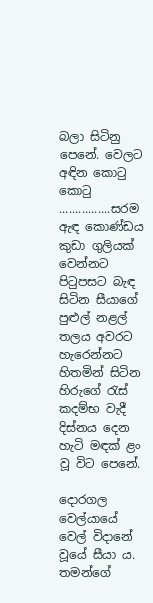බලා සිටිනු පෙනේ. වෙලට අඳින කොටු කොටු ................සරම ඇඳ කොණ්ඩය කුඩා ගුලියක් වෙන්නට පිටුපසට බැඳ සිටින සීයාගේ පුළුල් නළල් තලය අවරට හැරෙන්නට හිතමින් සිටින හිරුගේ රැස් කදම්භ වැදී දිස්නය දෙන හැටි මඳක් ළං වූ විට පෙනේ.

දොරගල වෙල්යායේ වෙල් විදානේ වූයේ සීයා ය. තමන්ගේ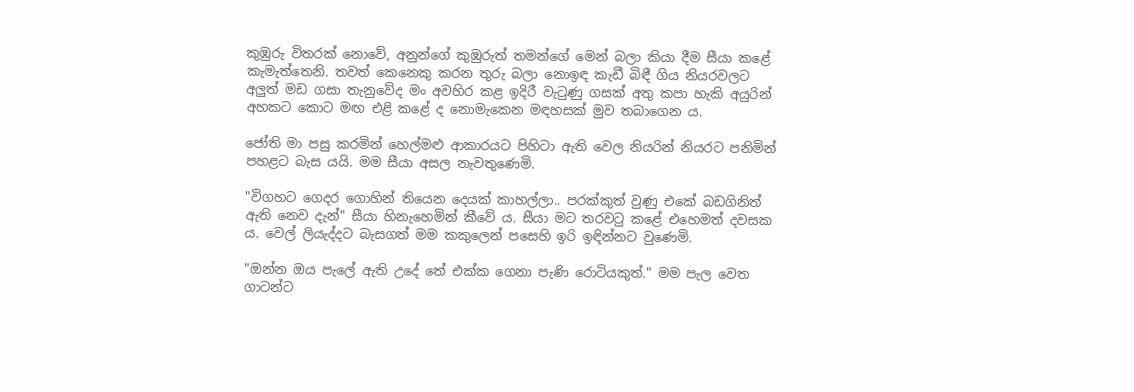කුඹුරු විතරක් නොවේ, අනුන්ගේ කුඹුරුත් තමන්ගේ මෙන් බලා කියා දීම සීයා කළේ කැමැත්තෙනි. තවත් කෙනෙකු කරන තුරු බලා නොඉඳ කැඩී බිඳී ගිය නියරවලට අලුත් මඩ ගසා තැනුවේද මං අවහිර කළ ඉදිරී වැටුණු ගසක් අතු කපා හැකි අයුරින් අහකට කොට මඟ එළි කළේ ද නොමැකෙන මඳහසක් මුව තබාගෙන ය.

ජෝති මා පසු කරමින් හෙල්මළු ආකාරයට පිහිටා ඇති වෙල නියරින් නියරට පනිමින් පහළට බැස යයි. මම සීයා අසල නැවතුණෙමි.

"විගහට ගෙදර ගොහින් තියෙන දෙයක් කාහල්ලා.. පරක්කුත් වුණු එකේ බඩගිනිත් ඇති නෙව දැන්" සීයා හිනැහෙමින් කීවේ ය. සීයා මට තරවටු කළේ එහෙමත් දවසක ය. වෙල් ලියැද්දට බැසගත් මම කකුලෙන් පසෙහි ඉරි ඉඳින්නට වුණෙමි.

"ඔන්න ඔය පැලේ ඇති උදේ තේ එක්ක ගෙනා පැණි රොටියකුත්." මම පැල වෙත ගාටන්ට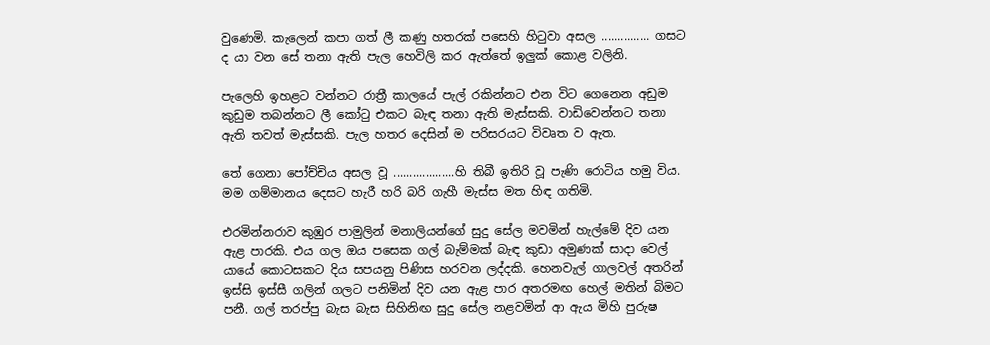වුණෙමි. කැලෙන් කපා ගත් ලී කණු හතරක් පසෙහි හිටුවා අසල ............... ගසට ද යා වන සේ තනා ඇති පැල හෙවිලි කර ඇත්තේ ඉලුක් කොළ වලිනි.

පැලෙහි ඉහළට වන්නට රාත්‍රී කාලයේ පැල් රකින්නට එන විට ගෙනෙන අඩුම කුඩුම තබන්නට ලී කෝටු එකට බැඳ තනා ඇති මැස්සකි. වාඩිවෙන්නට තනා ඇති තවත් මැස්සකි. පැල හතර දෙසින් ම පරිසරයට විවෘත ව ඇත.

තේ ගෙනා පෝච්චිය අසල වූ ...................හි තිබී ඉතිරි වූ පැණි රොටිය හමු විය. මම ගම්මානය දෙසට හැරී හරි බරි ගැහී මැස්ස මත හිඳ ගතිමි.

එරමින්නරාව කුඹුර පාමුලින් මනාලියන්ගේ සුදු සේල මවමින් හැල්මේ දිව යන ඇළ පාරකි. එය ගල ඔය පසෙක ගල් බැම්මක් බැඳ කුඩා අමුණක් සාදා වෙල් යායේ කොටසකට දිය සපයනු පිණිස හරවන ලද්දකි. හෙනවැල් ගාලවල් අතරින් ඉස්සි ඉස්සී ගලින් ගලට පනිමින් දිව යන ඇළ පාර අතරමඟ හෙල් මතින් බිමට පනී. ගල් තරප්පු බැස බැස සිහිනිඟ සුදු සේල නළවමින් ආ ඇය මිහි පුරුෂ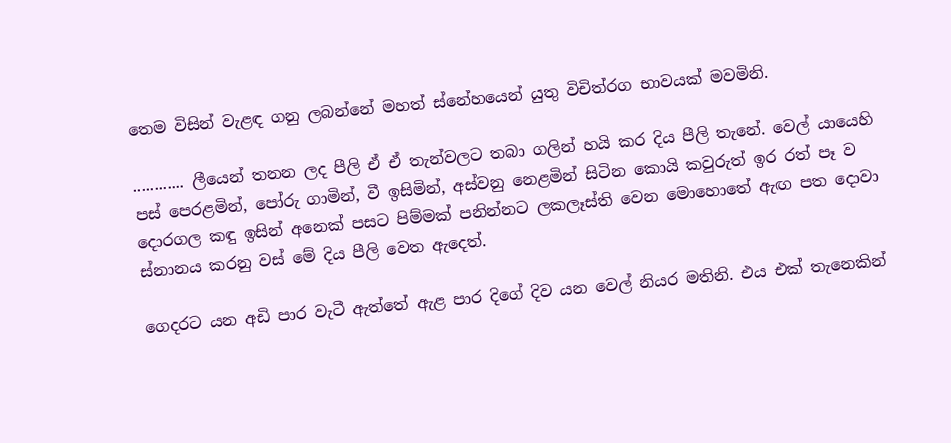තෙම විසින් වැළඳ ගනු ලබන්නේ මහත් ස්නේහයෙන් යුතු විචිත්රග භාවයක් මවමිනි.

............ ලීයෙන් තනන ලද පීලි ඒ ඒ තැන්වලට තබා ගලින් හයි කර දිය පීලි තැනේ. වෙල් යායෙහි පස් පෙරළමින්, පෝරු ගාමින්, වී ඉසිමින්, අස්වනු නෙළමින් සිටින කොයි කවුරුත් ඉර රත් පෑ ව දොරගල කඳු ඉසින් අනෙක් පසට පිම්මක් පනින්නට ලකලෑස්ති වෙන මොහොතේ ඇඟ පත දොවා ස්නානය කරනු වස් මේ දිය පීලි වෙත ඇදෙත්.

ගෙදරට යන අඩි පාර වැටී ඇත්තේ ඇළ පාර දිගේ දිව යන වෙල් නියර මතිනි. එය එක් තැනෙකින්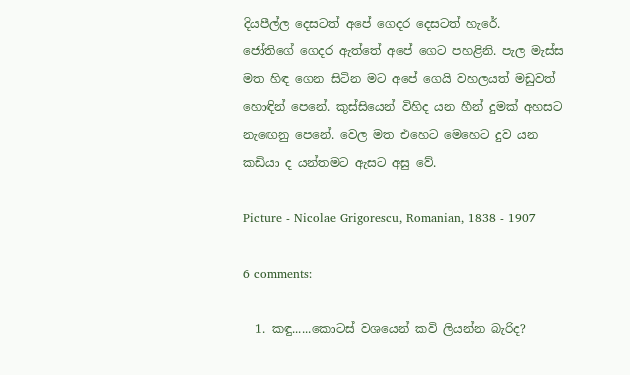දියපීල්ල දෙසටත් අපේ ගෙදර දෙසටත් හැරේ.
ජෝතිගේ ගෙදර ඇත්තේ අපේ ගෙට පහළිනි. පැල මැස්ස මත හිඳ ගෙන සිටින මට අපේ ගෙයි වහලයත් මඩුවත් හොඳින් පෙනේ. කුස්සියෙන් විහිද යන හීන් දුමක් අහසට නැඟෙනු පෙනේ. වෙල මත එහෙට මෙහෙට දුව යන කඩියා ද යන්තමට ඇසට අසු වේ.

Picture - Nicolae Grigorescu, Romanian, 1838 - 1907

6 comments:

  1. කඳු......කොටස් වශයෙන් කවි ලියන්න බැරිද?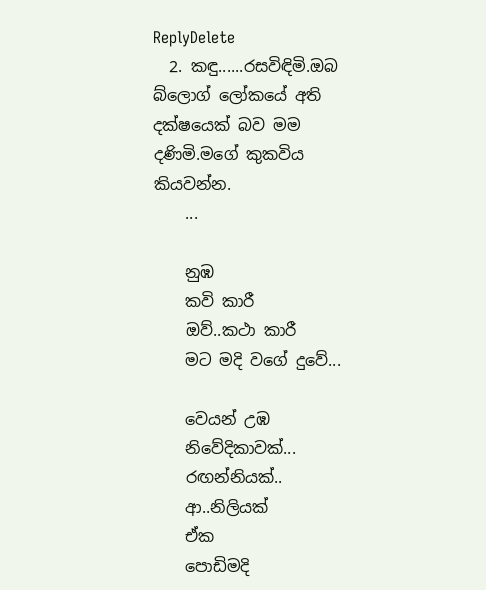ReplyDelete
  2. කඳු......රසවිඳිමි.ඔබ බ්ලොග් ලෝකයේ අති දක්ෂයෙක් බව මම දණිමි.මගේ කුකවිය කියවන්න.
    ...

    නුඹ
    කවි කාරී
    ඔව්..කථා කාරී
    මට මදි වගේ දුවේ...

    වෙයන් උඹ
    නිවේදිකාවක්...
    රඟන්නියක්..
    ආ..නිලියක්
    ඒක
    පොඩිමදි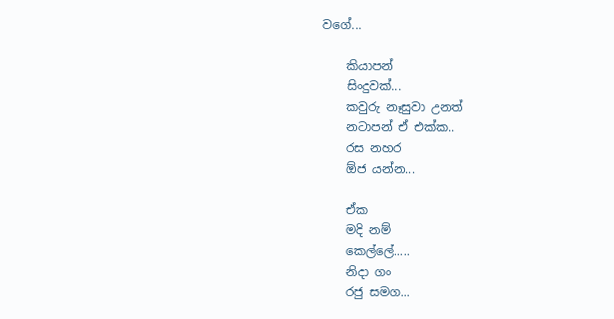වගේ...

    කියාපන්
    සිංදුවක්...
    කවුරු නෑසුවා උනත්
    නටාපන් ඒ එක්ක..
    රස නහර
    ඕජ යන්න...

    ඒක
    මදි නම්
    කෙල්ලේ.....
    නිදා ගං
    රජු සමග...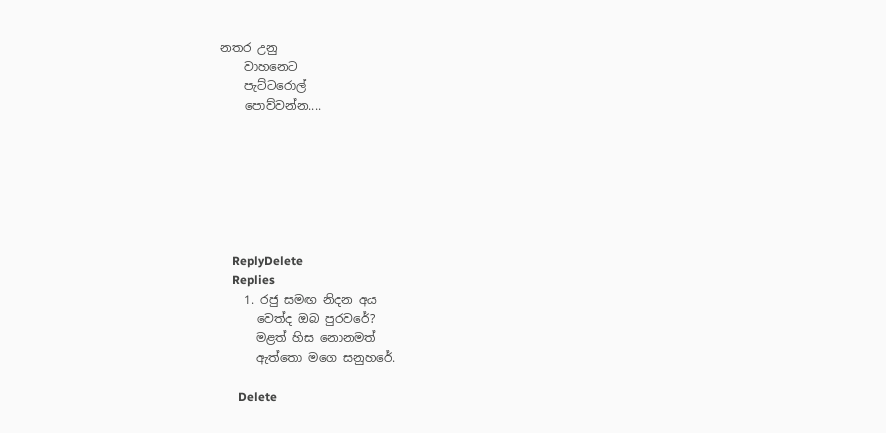නතර උනු
    වාහනෙට
    පැට්ටරොල්
    පොව්වන්න....







    ReplyDelete
    Replies
    1. රජු සමඟ නිදන අය
      වෙත්ද ඔබ පුරවරේ?
      මළත් හිස නොනමත්
      ඇත්තො මගෙ සනුහරේ.

      Delete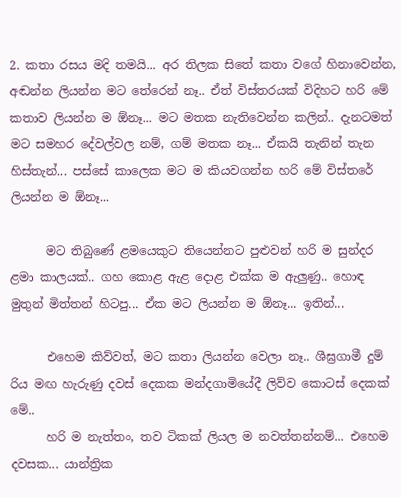2. කතා රසය මදි තමයි... අර තිලක සිතේ කතා වගේ හිනාවෙන්න, අඬන්න ලියන්න මට තේරෙන් නෑ.. ඒත් විස්තරයක් විදිහට හරි මේ කතාව ලියන්න ම ඕනෑ... මට මතක නැතිවෙන්න කලින්.. දැනටමත් මට සමහර දේවල්වල නම්, ගම් මතක නෑ... ඒකයි තැනින් තැන හිස්තැන්... පස්සේ කාලෙක මට ම කියවගන්න හරි මේ විස්තරේ ලියන්න ම ඕනෑ...

      මට තිබුණේ ළමයෙකුට තියෙන්නට පුළුවන් හරි ම සුන්දර ළමා කාලයක්.. ගහ කොළ ඇළ දොළ එක්ක ම ඇලුණු.. හොඳ මුතුන් මිත්තන් හිටපු... ඒක මට ලියන්න ම ඕනෑ... ඉතින්...

      එහෙම කිව්වත්, මට කතා ලියන්න වෙලා නෑ.. ශීඝ්‍රගාමී දුම් රිය මඟ හැරුණු දවස් දෙකක මන්දගාමියේදී ලිව්ව කොටස් දෙකක් මේ..
      හරි ම නැත්තං, තව ටිකක් ලියල ම නවත්තන්නම්... එහෙම දවසක... යාන්ත්‍රික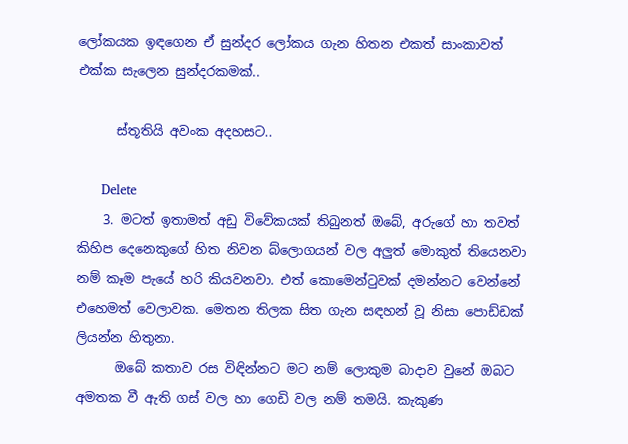ලෝකයක ඉඳගෙන ඒ සුන්දර ලෝකය ගැන හිතන එකත් සාංකාවත් එක්ක සැලෙන සුන්දරකමක්..

      ස්තූතියි අවංක අදහසට..

      Delete
    3. මටත් ඉතාමත් අඩු විවේකයක් තිබුනත් ඔබේ, අරුගේ හා තවත් කිහිප දෙනෙකුගේ හිත නිවන බ්ලොගයන් වල අලුත් මොකුත් තියෙනවා නම් කෑම පැයේ හරි කියවනවා. එත් කොමෙන්ටුවක් දමන්නට වෙන්නේ එහෙමත් වෙලාවක. මෙතන තිලක සිත ගැන සඳහන් වූ නිසා පොඩ්ඩක් ලියන්න හිතුනා.
      ඔබේ කතාව රස විඳින්නට මට නම් ලොකුම බාදාව වුනේ ඔබට අමතක වී ඇති ගස් වල හා ගෙඩි වල නම් තමයි. කැකුණ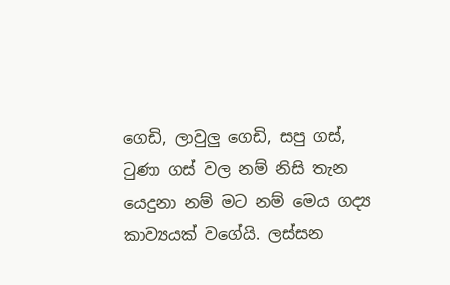ගෙඩි, ලාවුලු ගෙඩි, සපු ගස්, ටුණා ගස් වල නම් නිසි තැන යෙදුනා නම් මට නම් මෙය ගද්‍ය කාව්‍යයක් වගේයි. ලස්සන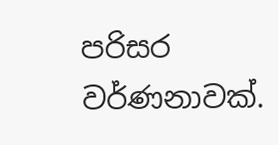පරිසර වර්ණනාවක්.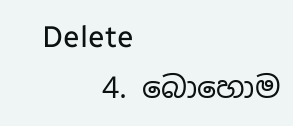Delete
    4. බොහොම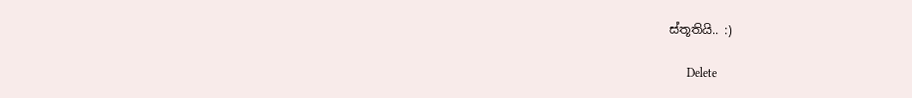ස්තූතියි.. :)

      Delete